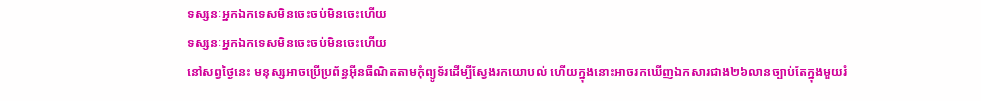ទស្សនៈអ្នកឯកទេសមិនចេះចប់មិនចេះហើយ
ទស្សនៈអ្នកឯកទេសមិនចេះចប់មិនចេះហើយ
នៅសព្វថ្ងៃនេះ មនុស្សអាចប្រើប្រព័ន្ធអ៊ីនធឺណិតតាមកុំព្យូទ័រដើម្បីស្វែងរកយោបល់ ហើយក្នុងនោះអាចរកឃើញឯកសារជាង២៦លានច្បាប់តែក្នុងមួយរំ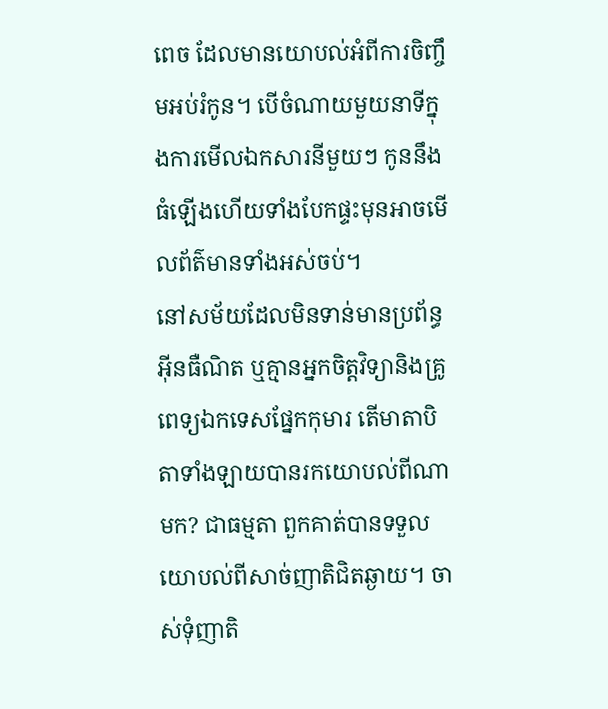ពេច ដែលមានយោបល់អំពីការចិញ្ចឹមអប់រំកូន។ បើចំណាយមួយនាទីក្នុងការមើលឯកសារនីមួយៗ កូននឹងធំឡើងហើយទាំងបែកផ្ទះមុនអាចមើលព័ត៌មានទាំងអស់ចប់។
នៅសម័យដែលមិនទាន់មានប្រព័ន្ធអ៊ីនធឺណិត ឬគ្មានអ្នកចិត្តវិទ្យានិងគ្រូពេទ្យឯកទេសផ្នែកកុមារ តើមាតាបិតាទាំងឡាយបានរកយោបល់ពីណាមក? ជាធម្មតា ពួកគាត់បានទទួលយោបល់ពីសាច់ញាតិជិតឆ្ងាយ។ ចាស់ទុំញាតិ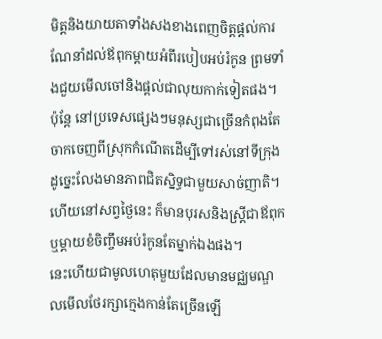មិត្តនិងយាយតាទាំងសងខាងពេញចិត្តផ្ដល់ការណែនាំដល់ឪពុកម្ដាយអំពីរបៀបអប់រំកូន ព្រមទាំងជួយមើលចៅនិងផ្ដល់ជាលុយកាក់ទៀតផង។ ប៉ុន្តែ នៅប្រទេសផ្សេងៗមនុស្សជាច្រើនកំពុងតែចាកចេញពីស្រុកកំណើតដើម្បីទៅរស់នៅទីក្រុង ដូច្នេះលែងមានភាពជិតស្និទ្ធជាមួយសាច់ញាតិ។ ហើយនៅសព្វថ្ងៃនេះ ក៏មានបុរសនិងស្ត្រីជាឪពុកឬម្ដាយខំចិញ្ចឹមអប់រំកូនតែម្នាក់ឯងផង។
នេះហើយជាមូលហេតុមួយដែលមានមជ្ឈមណ្ឌលមើលថែរក្សាក្មេងកាន់តែច្រើនឡើ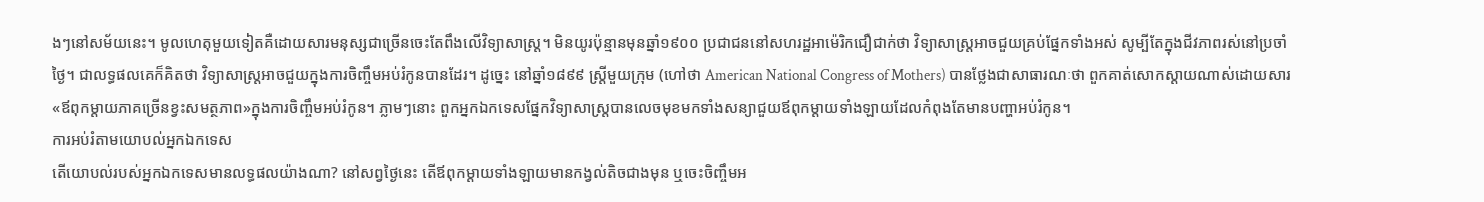ងៗនៅសម័យនេះ។ មូលហេតុមួយទៀតគឺដោយសារមនុស្សជាច្រើនចេះតែពឹងលើវិទ្យាសាស្ត្រ។ មិនយូរប៉ុន្មានមុនឆ្នាំ១៩០០ ប្រជាជននៅសហរដ្ឋអាម៉េរិកជឿជាក់ថា វិទ្យាសាស្ត្រអាចជួយគ្រប់ផ្នែកទាំងអស់ សូម្បីតែក្នុងជីវភាពរស់នៅប្រចាំថ្ងៃ។ ជាលទ្ធផលគេក៏គិតថា វិទ្យាសាស្ត្រអាចជួយក្នុងការចិញ្ចឹមអប់រំកូនបានដែរ។ ដូច្នេះ នៅឆ្នាំ១៨៩៩ ស្ត្រីមួយក្រុម (ហៅថា American National Congress of Mothers) បានថ្លែងជាសាធារណៈថា ពួកគាត់សោកស្ដាយណាស់ដោយសារ«ឪពុកម្ដាយភាគច្រើនខ្វះសមត្ថភាព»ក្នុងការចិញ្ចឹមអប់រំកូន។ ភ្លាមៗនោះ ពួកអ្នកឯកទេសផ្នែកវិទ្យាសាស្ត្របានលេចមុខមកទាំងសន្យាជួយឪពុកម្ដាយទាំងឡាយដែលកំពុងតែមានបញ្ហាអប់រំកូន។
ការអប់រំតាមយោបល់អ្នកឯកទេស
តើយោបល់របស់អ្នកឯកទេសមានលទ្ធផលយ៉ាងណា? នៅសព្វថ្ងៃនេះ តើឪពុកម្ដាយទាំងឡាយមានកង្វល់តិចជាងមុន ឬចេះចិញ្ចឹមអ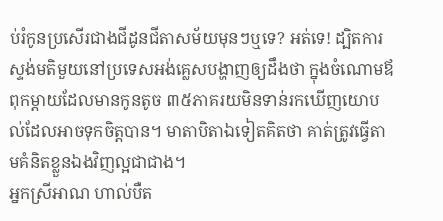ប់រំកូនប្រសើរជាងជីដូនជីតាសម័យមុនៗឬទេ? អត់ទេ! ដ្បិតការស្ទង់មតិមួយនៅប្រទេសអង់គ្លេសបង្ហាញឲ្យដឹងថា ក្នុងចំណោមឪពុកម្ដាយដែលមានកូនតូច ៣៥ភាគរយមិនទាន់រកឃើញយោបល់ដែលអាចទុកចិត្តបាន។ មាតាបិតាឯទៀតគិតថា គាត់ត្រូវធ្វើតាមគំនិតខ្លួនឯងវិញល្អជាជាង។
អ្នកស្រីអាណ ហាល់បឺត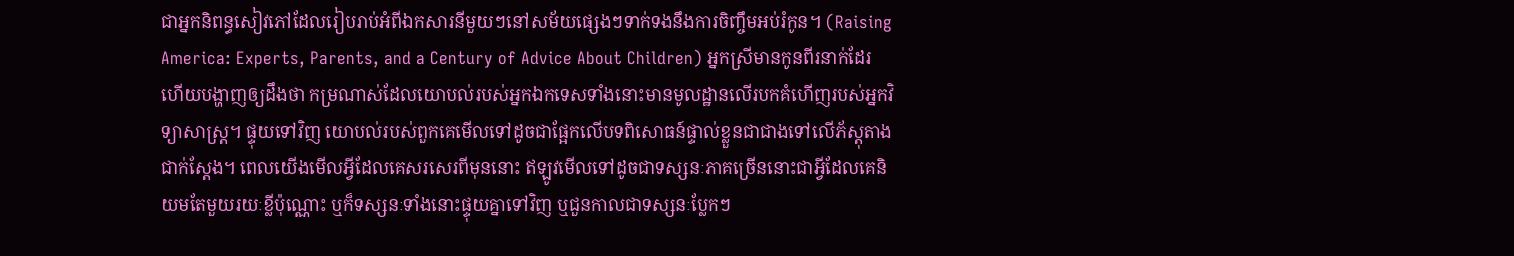ជាអ្នកនិពន្ធសៀវភៅដែលរៀបរាប់អំពីឯកសារនីមួយៗនៅសម័យផ្សេងៗទាក់ទងនឹងការចិញ្ចឹមអប់រំកូន។ (Raising America: Experts, Parents, and a Century of Advice About Children) អ្នកស្រីមានកូនពីរនាក់ដែរ ហើយបង្ហាញឲ្យដឹងថា កម្រណាស់ដែលយោបល់របស់អ្នកឯកទេសទាំងនោះមានមូលដ្ឋានលើរបកគំហើញរបស់អ្នកវិទ្យាសាស្ត្រ។ ផ្ទុយទៅវិញ យោបល់របស់ពួកគេមើលទៅដូចជាផ្អែកលើបទពិសោធន៍ផ្ទាល់ខ្លួនជាជាងទៅលើភ័ស្តុតាងជាក់ស្តែង។ ពេលយើងមើលអ្វីដែលគេសរសេរពីមុននោះ ឥឡូវមើលទៅដូចជាទស្សនៈភាគច្រើននោះជាអ្វីដែលគេនិយមតែមួយរយៈខ្លីប៉ុណ្ណោះ ឬក៏ទស្សនៈទាំងនោះផ្ទុយគ្នាទៅវិញ ឬជួនកាលជាទស្សនៈប្លែកៗ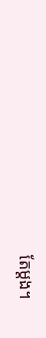តែម្ដង។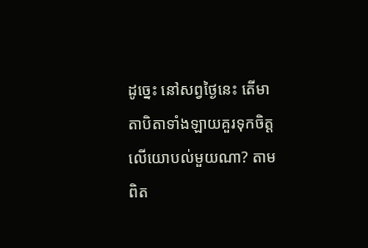ដូច្នេះ នៅសព្វថ្ងៃនេះ តើមាតាបិតាទាំងឡាយគួរទុកចិត្តលើយោបល់មួយណា? តាមពិត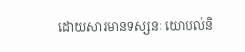ដោយសារមានទស្សនៈ យោបល់និ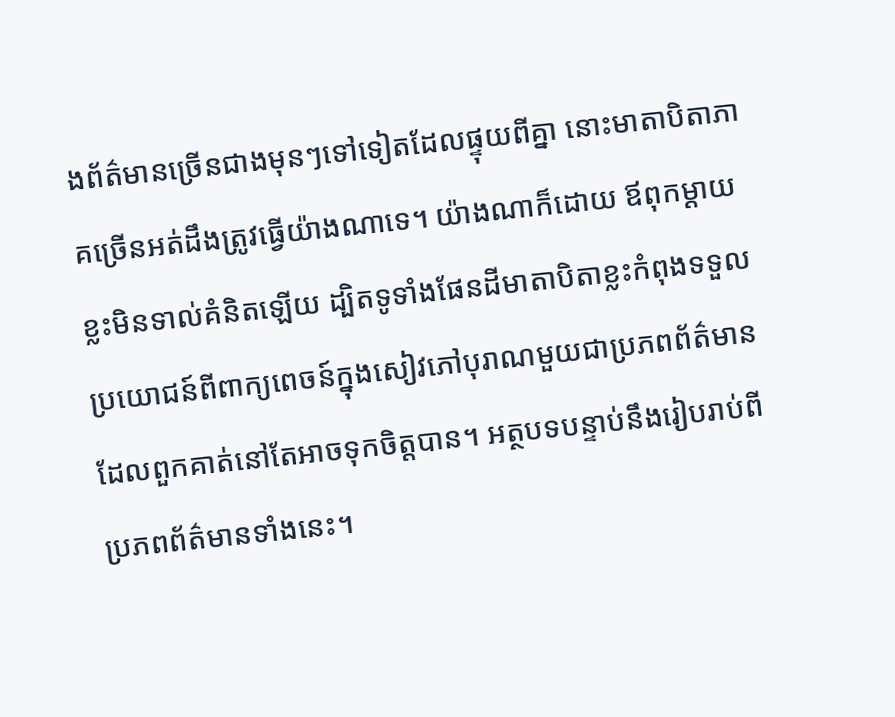ងព័ត៌មានច្រើនជាងមុនៗទៅទៀតដែលផ្ទុយពីគ្នា នោះមាតាបិតាភាគច្រើនអត់ដឹងត្រូវធ្វើយ៉ាងណាទេ។ យ៉ាងណាក៏ដោយ ឪពុកម្ដាយខ្លះមិនទាល់គំនិតឡើយ ដ្បិតទូទាំងផែនដីមាតាបិតាខ្លះកំពុងទទួលប្រយោជន៍ពីពាក្យពេចន៍ក្នុងសៀវភៅបុរាណមួយជាប្រភពព័ត៌មានដែលពួកគាត់នៅតែអាចទុកចិត្តបាន។ អត្ថបទបន្ទាប់នឹងរៀបរាប់ពីប្រភពព័ត៌មានទាំងនេះ។